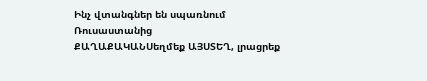Ինչ վտանգներ են սպառնում Ռուսաստանից
ՔԱՂԱՔԱԿԱՆՍեղմեք ԱՅՍՏԵՂ, լրացրեք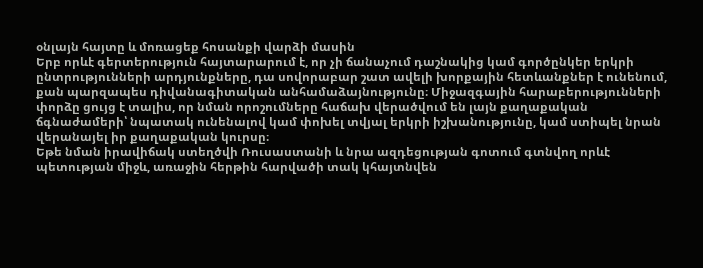օնլայն հայտը և մոռացեք հոսանքի վարձի մասին
Երբ որևէ գերտերություն հայտարարում է, որ չի ճանաչում դաշնակից կամ գործընկեր երկրի ընտրությունների արդյունքները, դա սովորաբար շատ ավելի խորքային հետևանքներ է ունենում, քան պարզապես դիվանագիտական անհամաձայնությունը։ Միջազգային հարաբերությունների փորձը ցույց է տալիս, որ նման որոշումները հաճախ վերածվում են լայն քաղաքական ճգնաժամերի՝ նպատակ ունենալով կամ փոխել տվյալ երկրի իշխանությունը, կամ ստիպել նրան վերանայել իր քաղաքական կուրսը։
Եթե նման իրավիճակ ստեղծվի Ռուսաստանի և նրա ազդեցության գոտում գտնվող որևէ պետության միջև, առաջին հերթին հարվածի տակ կհայտնվեն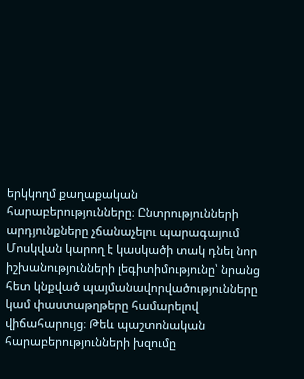երկկողմ քաղաքական հարաբերությունները։ Ընտրությունների արդյունքները չճանաչելու պարագայում Մոսկվան կարող է կասկածի տակ դնել նոր իշխանությունների լեգիտիմությունը՝ նրանց հետ կնքված պայմանավորվածությունները կամ փաստաթղթերը համարելով վիճահարույց։ Թեև պաշտոնական հարաբերությունների խզումը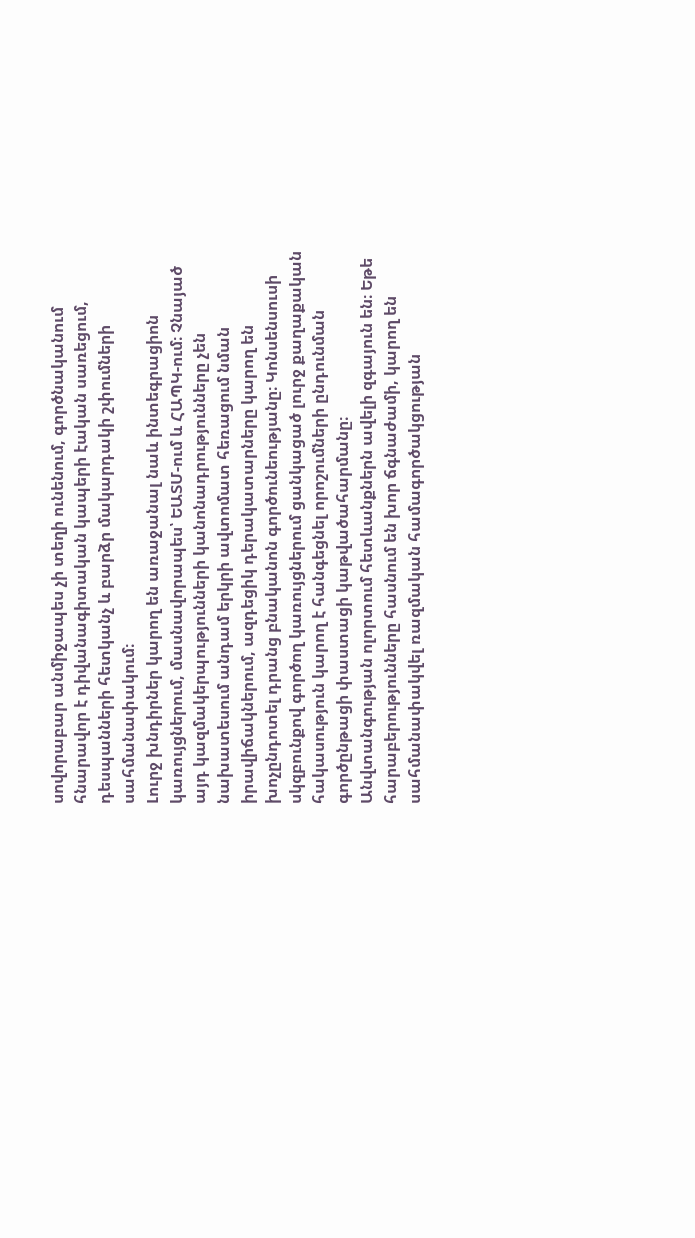սովորաբար անմիջապես չի տեղի ունենում, գործնականում հնարավոր է դիվանագիտական կապերի էական սառեցում, դեսպանների հետկանչ և բարձր մակարդակի շփումների սահմանափակում։
Լուրջ խնդիրներ կարող են առաջանալ նաև ինտեգրացիոն կառույցներում, մասնավորապես՝ ԵԱՏՄ-ում և ՀԱՊԿ-ում։ Չնայած այդ կազմակերպությունների կանոնադրությունները չեն նախատեսում անդամ երկրի ավտոմատ հեռացում նման իրավիճակներում, ազդեցիկ դերակատարները կարող են խոչընդոտել դրանց բնականոն գործունեությանը։ Կոնսենսուսի սկզբունքով գործող կառույցներում ցանկացած լուրջ քաղաքական հակասություն կարող է հանգեցնել որոշումների ընդունման գործընթացի փաստացի կաթվածահարմանը։
Անվտանգության ոլորտում հետևանքներն ավելի զգայուն են։ Եթե հարաբերությունները հասնում են խոր ճգնաժամի, կարող են սահմանափակվել ռազմական համագործակցության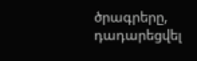ծրագրերը, դադարեցվել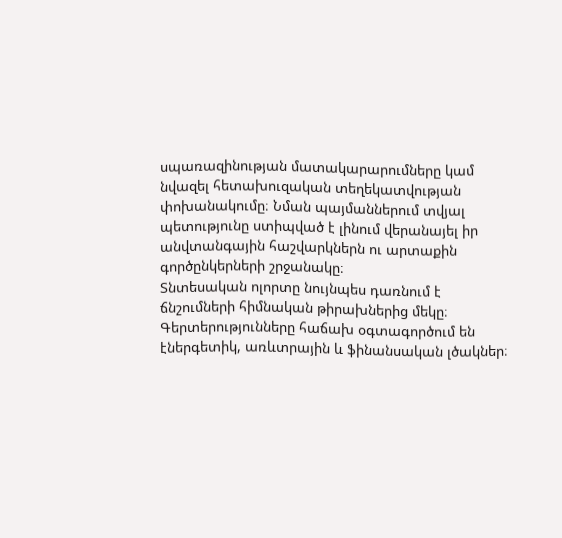սպառազինության մատակարարումները կամ նվազել հետախուզական տեղեկատվության փոխանակումը։ Նման պայմաններում տվյալ պետությունը ստիպված է լինում վերանայել իր անվտանգային հաշվարկներն ու արտաքին գործընկերների շրջանակը։
Տնտեսական ոլորտը նույնպես դառնում է ճնշումների հիմնական թիրախներից մեկը։ Գերտերությունները հաճախ օգտագործում են էներգետիկ, առևտրային և ֆինանսական լծակներ։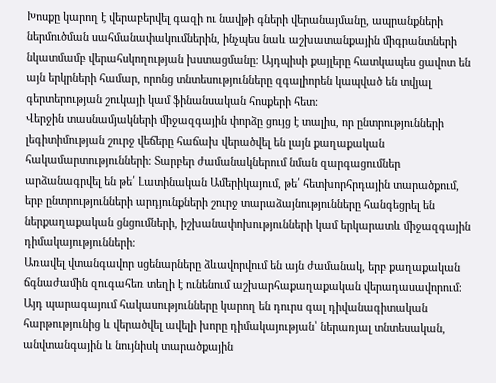Խոսքը կարող է վերաբերվել գազի ու նավթի գների վերանայմանը, ապրանքների ներմուծման սահմանափակումներին, ինչպես նաև աշխատանքային միգրանտների նկատմամբ վերահսկողության խստացմանը։ Այդպիսի քայլերը հատկապես ցավոտ են այն երկրների համար, որոնց տնտեսությունները զգալիորեն կապված են տվյալ գերտերության շուկայի կամ ֆինանսական հոսքերի հետ։
Վերջին տասնամյակների միջազգային փորձը ցույց է տալիս, որ ընտրությունների լեգիտիմության շուրջ վեճերը հաճախ վերածվել են լայն քաղաքական հակամարտությունների։ Տարբեր ժամանակներում նման զարգացումներ արձանագրվել են թե՛ Լատինական Ամերիկայում, թե՛ հետխորհրդային տարածքում, երբ ընտրությունների արդյունքների շուրջ տարաձայնությունները հանգեցրել են ներքաղաքական ցնցումների, իշխանափոխությունների կամ երկարատև միջազգային դիմակայությունների։
Առավել վտանգավոր սցենարները ձևավորվում են այն ժամանակ, երբ քաղաքական ճգնաժամին զուգահեռ տեղի է ունենում աշխարհաքաղաքական վերադասավորում։ Այդ պարագայում հակասությունները կարող են դուրս գալ դիվանագիտական հարթությունից և վերածվել ավելի խորը դիմակայության՝ ներառյալ տնտեսական, անվտանգային և նույնիսկ տարածքային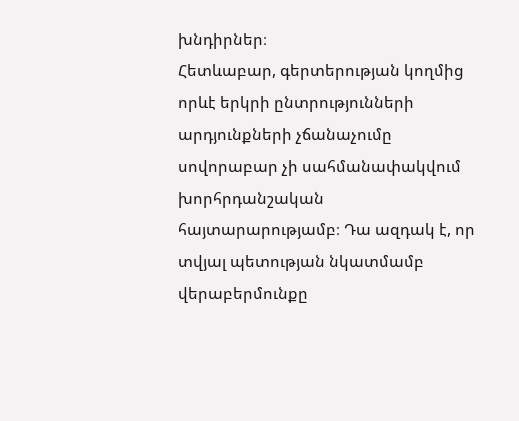խնդիրներ։
Հետևաբար, գերտերության կողմից որևէ երկրի ընտրությունների արդյունքների չճանաչումը սովորաբար չի սահմանափակվում խորհրդանշական հայտարարությամբ։ Դա ազդակ է, որ տվյալ պետության նկատմամբ վերաբերմունքը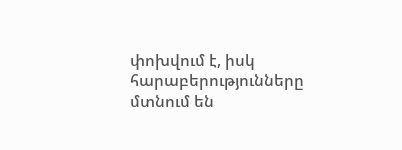փոխվում է, իսկ հարաբերությունները մտնում են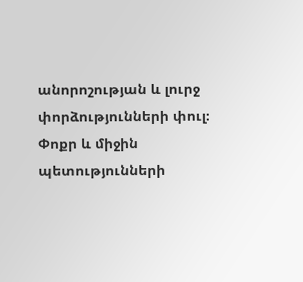անորոշության և լուրջ փորձությունների փուլ։ Փոքր և միջին պետությունների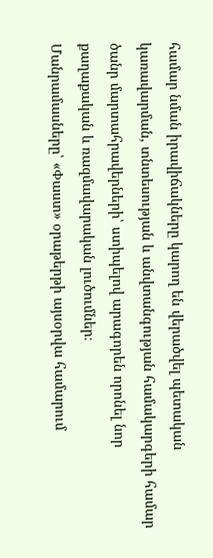համար նման իրավիճակները կարող են վերածվել պետական կառավարման, տնտեսության և անվտանգության համակարգերի համար ծանր մարտահրավերների՝ ստիպելով արագորեն որոնել նոր քաղաքական և ռազմավարական լուծումներ։
Մանրամասները՝ «Փաստ» օրաթերթի այսօրվա համարում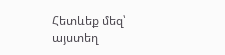Հետևեք մեզ՝ այստեղ